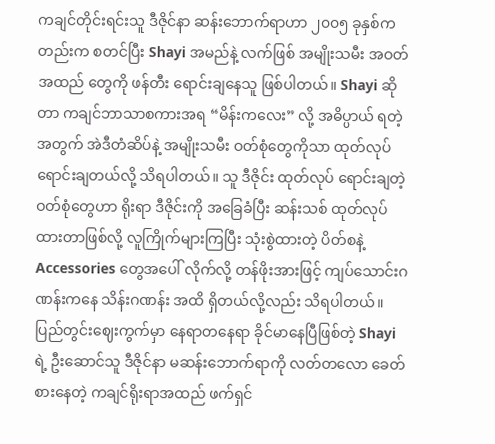ကချင်တိုင်းရင်းသူ ဒီဇိုင်နာ ဆန်းဘောက်ရာဟာ ၂၀၀၅ ခုနှစ်ကတည်းက စတင်ပြီး Shayi အမည်နဲ့ လက်ဖြစ် အမျိုးသမီး အဝတ်အထည် တွေကို ဖန်တီး ရောင်းချနေသူ ဖြစ်ပါတယ်။ Shayi ဆိုတာ ကချင်ဘာသာစကားအရ “မိန်းကလေး” လို့ အဓိပ္ပာယ် ရတဲ့အတွက် အဲဒီတံဆိပ်နဲ့ အမျိုးသမီး ဝတ်စုံတွေကိုသာ ထုတ်လုပ် ရောင်းချတယ်လို့ သိရပါတယ်။ သူ ဒီဇိုင်း ထုတ်လုပ် ရောင်းချတဲ့ဝတ်စုံတွေဟာ ရိုးရာ ဒီဇိုင်းကို အခြေခံပြီး ဆန်းသစ် ထုတ်လုပ်ထားတာဖြစ်လို့ လူကြိုက်များကြပြီး သုံးစွဲထားတဲ့ ပိတ်စနဲ့ Accessories တွေအပေါ် လိုက်လို့ တန်ဖိုးအားဖြင့် ကျပ်သောင်းဂဏန်းကနေ သိန်းဂဏန်း အထိ ရှိတယ်လို့လည်း သိရပါတယ်။ ပြည်တွင်းဈေးကွက်မှာ နေရာတနေရာ ခိုင်မာနေပြီဖြစ်တဲ့ Shayi ရဲ့ ဦးဆောင်သူ ဒီဇိုင်နာ မဆန်းဘောက်ရာကို လတ်တလော ခေတ်စားနေတဲ့ ကချင်ရိုးရာအထည် ဖက်ရှင်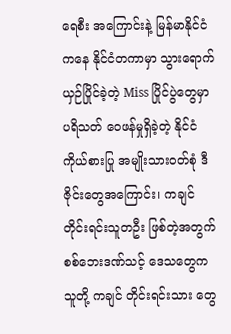ရေစီး အကြောင်းနဲ့ မြန်မာနိုင်ငံကနေ နိုင်ငံတကာမှာ သွားရောက်ယှဉ်ပြိုင်ခဲ့တဲ့ Miss ပြိုင်ပွဲတွေမှာ ပရိသတ် ဝေဖန်မှုရှိခဲ့တဲ့ နိုင်ငံ ကိုယ်စားပြု အမျိုးသားဝတ်စုံ ဒီဇိုင်းတွေအကြောင်း၊ ကချင်တိုင်းရင်းသူတဦး ဖြစ်တဲ့အတွက် စစ်ဘေးဒဏ်သင့် ဒေသတွေက သူတို့ ကချင် တိုင်းရင်းသား တွေ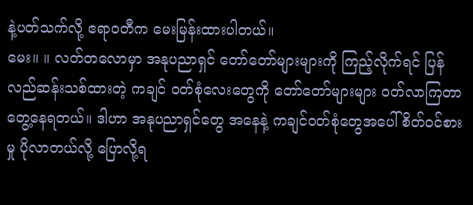နဲ့ပတ်သက်လို့ ဧရာဝတီက မေးမြန်းထားပါတယ်။
မေး။ ။ လတ်တလောမှာ အနုပညာရှင် တော်တော်များများကို ကြည့်လိုက်ရင် ပြန်လည်ဆန်းသစ်ထားတဲ့ ကချင် ဝတ်စုံလေးတွေကို တော်တော်များများ ဝတ်လာကြတာတွေ့နေရတယ်။ ဒါဟာ အနုပညာရှင်တွေ အနေနဲ့ ကချင်ဝတ်စုံတွေအပေါ် စိတ်ဝင်စားမှု ပိုလာတယ်လို့ ပြောလို့ရ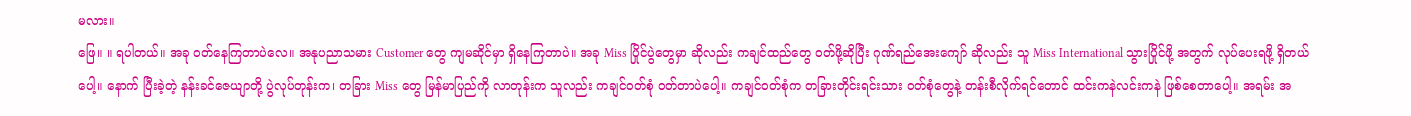မလား။
ဖြေ။ ။ ရပါတယ်။ အခု ဝတ်နေကြတာပဲလေ။ အနုပညာသမား Customer တွေ ကျမဆိုင်မှာ ရှိနေကြတာပဲ။ အခု Miss ပြိုင်ပွဲတွေမှာ ဆိုလည်း ကချင်ထည်တွေ ဝတ်ဖို့ဆိုပြီး ဂုဏ်ရည်အေးကျော် ဆိုလည်း သူ Miss International သွားပြိုင်ဖို့ အတွက် လုပ်ပေးရဖို့ ရှိတယ်ပေါ့။ နောက် ပြီးခဲ့တဲ့ နန်းခင်ဇေယျာတို့ ပွဲလုပ်တုန်းက၊ တခြား Miss တွေ မြန်မာပြည်ကို လာတုန်းက သူလည်း ကချင်ဝတ်စုံ ဝတ်တာပဲပေါ့။ ကချင်ဝတ်စုံက တခြားတိုင်းရင်းသား ဝတ်စုံတွေနဲ့ တန်းစီလိုက်ရင်တောင် ထင်းကနဲလင်းကနဲ ဖြစ်စေတာပေါ့။ အရမ်း အ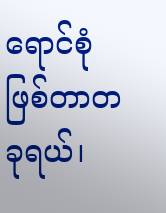ရောင်စုံ ဖြစ်တာတခုရယ်၊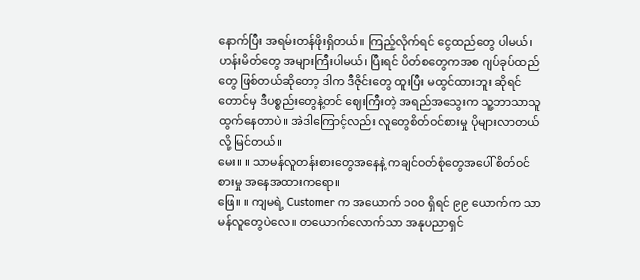နောက်ပြီး အရမ်းတန်ဖိုးရှိတယ်။ ကြည့်လိုက်ရင် ငွေထည်တွေ ပါမယ်၊ ဟန်းမိတ်တွေ အများကြီးပါမယ်၊ ပြီးရင် ပိတ်စတွေကအစ ဂျပ်ခုပ်ထည်တွေ ဖြစ်တယ်ဆိုတော့ ဒါက ဒီဇိုင်းတွေ ထူးပြီး မထွင်ထားဘူး ဆိုရင်တောင်မှ ဒီပစ္စည်းတွေနဲ့တင် ဈေးကြီးတဲ့ အရည်အသွေးက သူ့ဘာသာသူ ထွက်နေတာပဲ။ အဲဒါကြောင့်လည်း လူတွေစိတ်ဝင်စားမှု ပိုများလာတယ်လို့ မြင်တယ်။
မေး။ ။ သာမန်လူတန်းစားတွေအနေနဲ့ ကချင်ဝတ်စုံတွေအပေါ် စိတ်ဝင်စားမှု အနေအထားကရော။
ဖြေ။ ။ ကျမရဲ့ Customer က အယောက် ၁၀၀ ရှိရင် ၉၉ ယောက်က သာမန်လူတွေပဲလေ။ တယောက်လောက်သာ အနုပညာရှင်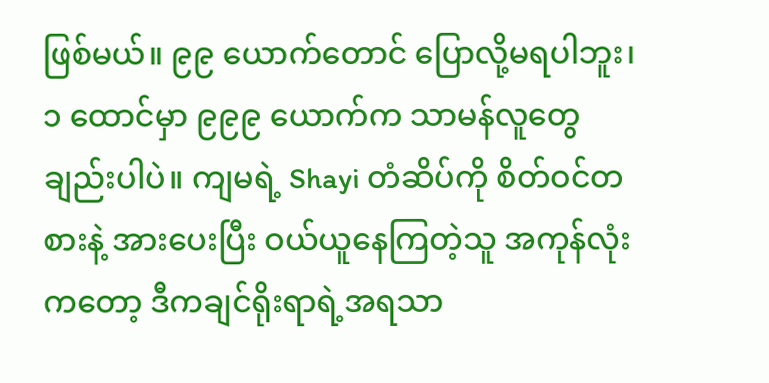ဖြစ်မယ်။ ၉၉ ယောက်တောင် ပြောလို့မရပါဘူး၊ ၁ ထောင်မှာ ၉၉၉ ယောက်က သာမန်လူတွေ ချည်းပါပဲ။ ကျမရဲ့ Shayi တံဆိပ်ကို စိတ်ဝင်တစားနဲ့ အားပေးပြီး ဝယ်ယူနေကြတဲ့သူ အကုန်လုံးကတော့ ဒီကချင်ရိုးရာရဲ့အရသာ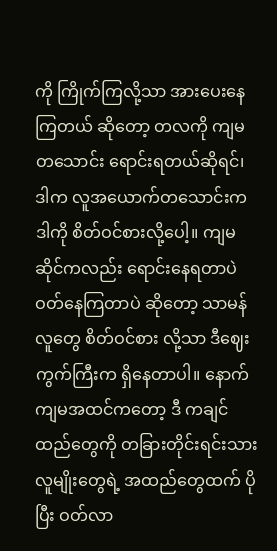ကို ကြိုက်ကြလို့သာ အားပေးနေကြတယ် ဆိုတော့ တလကို ကျမ တသောင်း ရောင်းရတယ်ဆိုရင်၊ ဒါက လူအယောက်တသောင်းက ဒါကို စိတ်ဝင်စားလို့ပေါ့။ ကျမ ဆိုင်ကလည်း ရောင်းနေရတာပဲ ဝတ်နေကြတာပဲ ဆိုတော့ သာမန်လူတွေ စိတ်ဝင်စား လို့သာ ဒီဈေးကွက်ကြီးက ရှိနေတာပါ။ နောက် ကျမအထင်ကတော့ ဒီ ကချင်ထည်တွေကို တခြားတိုင်းရင်းသားလူမျိုးတွေရဲ့ အထည်တွေထက် ပိုပြီး ဝတ်လာ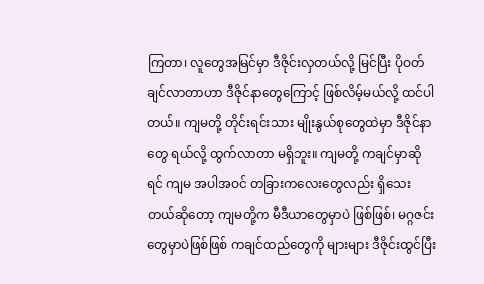ကြတာ၊ လူတွေအမြင်မှာ ဒီဇိုင်းလှတယ်လို့ မြင်ပြီး ပိုဝတ်ချင်လာတာဟာ ဒီဇိုင်နာတွေကြောင့် ဖြစ်လိမ့်မယ်လို့ ထင်ပါတယ်။ ကျမတို့ တိုင်းရင်းသား မျိုးနွယ်စုတွေထဲမှာ ဒီဇိုင်နာတွေ ရယ်လို့ ထွက်လာတာ မရှိဘူး။ ကျမတို့ ကချင်မှာဆိုရင် ကျမ အပါအဝင် တခြားကလေးတွေလည်း ရှိသေးတယ်ဆိုတော့ ကျမတို့က မီဒီယာတွေမှာပဲ ဖြစ်ဖြစ်၊ မဂ္ဂဇင်းတွေမှာပဲဖြစ်ဖြစ် ကချင်ထည်တွေကို များများ ဒီဇိုင်းထွင်ပြီး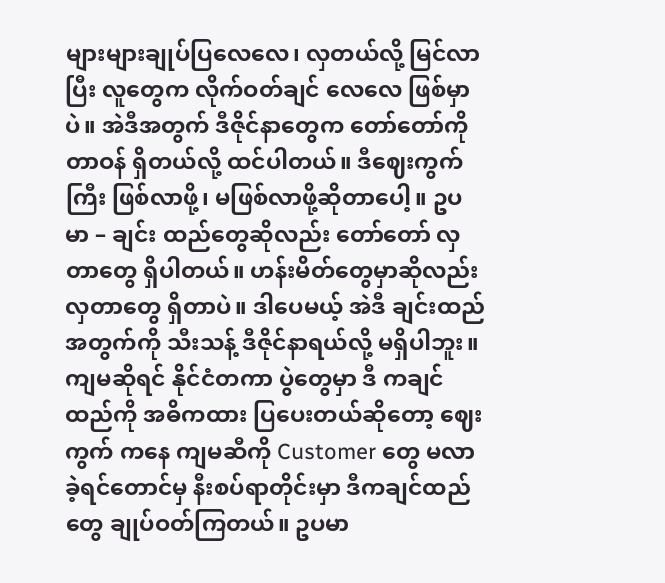များများချုပ်ပြလေလေ၊ လှတယ်လို့ မြင်လာပြီး လူတွေက လိုက်ဝတ်ချင် လေလေ ဖြစ်မှာပဲ။ အဲဒီအတွက် ဒီဇိုင်နာတွေက တော်တော်ကို တာဝန် ရှိတယ်လို့ ထင်ပါတယ်။ ဒီဈေးကွက်ကြီး ဖြစ်လာဖို့၊ မဖြစ်လာဖို့ဆိုတာပေါ့။ ဥပမာ – ချင်း ထည်တွေဆိုလည်း တော်တော် လှတာတွေ ရှိပါတယ်။ ဟန်းမိတ်တွေမှာဆိုလည်း လှတာတွေ ရှိတာပဲ။ ဒါပေမယ့် အဲဒီ ချင်းထည်အတွက်ကို သီးသန့် ဒီဇိုင်နာရယ်လို့ မရှိပါဘူး။ ကျမဆိုရင် နိုင်ငံတကာ ပွဲတွေမှာ ဒီ ကချင်ထည်ကို အဓိကထား ပြပေးတယ်ဆိုတော့ ဈေးကွက် ကနေ ကျမဆီကို Customer တွေ မလာခဲ့ရင်တောင်မှ နီးစပ်ရာတိုင်းမှာ ဒီကချင်ထည်တွေ ချုပ်ဝတ်ကြတယ်။ ဥပမာ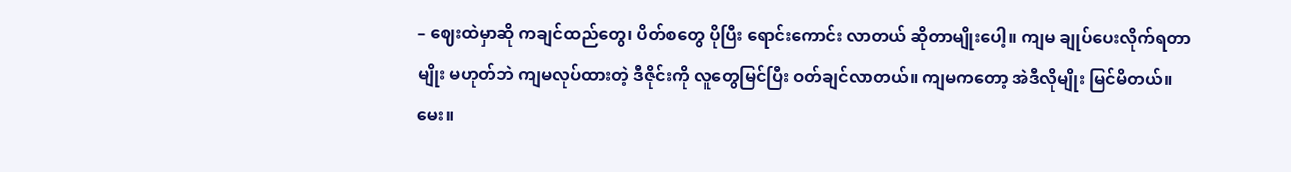– ဈေးထဲမှာဆို ကချင်ထည်တွေ၊ ပိတ်စတွေ ပိုပြီး ရောင်းကောင်း လာတယ် ဆိုတာမျိုးပေါ့။ ကျမ ချုပ်ပေးလိုက်ရတာမျိုး မဟုတ်ဘဲ ကျမလုပ်ထားတဲ့ ဒီဇိုင်းကို လူတွေမြင်ပြီး ဝတ်ချင်လာတယ်။ ကျမကတော့ အဲဒီလိုမျိုး မြင်မိတယ်။
မေး။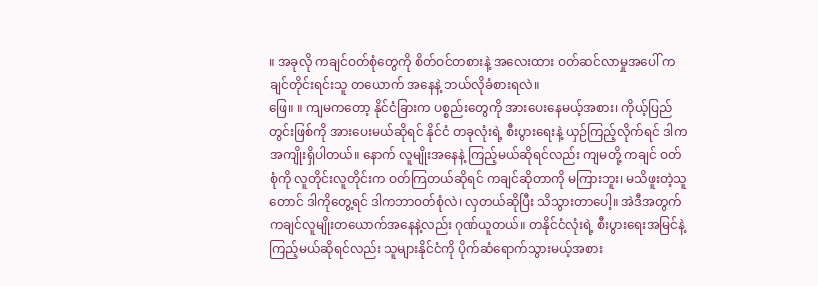။ အခုလို ကချင်ဝတ်စုံတွေကို စိတ်ဝင်တစားနဲ့ အလေးထား ဝတ်ဆင်လာမှုအပေါ် ကချင်တိုင်းရင်းသူ တယောက် အနေနဲ့ ဘယ်လိုခံစားရလဲ။
ဖြေ။ ။ ကျမကတော့ နိုင်ငံခြားက ပစ္စည်းတွေကို အားပေးနေမယ့်အစား၊ ကိုယ့်ပြည်တွင်းဖြစ်ကို အားပေးမယ်ဆိုရင် နိုင်ငံ တခုလုံးရဲ့ စီးပွားရေးနဲ့ ယှဉ်ကြည့်လိုက်ရင် ဒါက အကျိုးရှိပါတယ်။ နောက် လူမျိုးအနေနဲ့ ကြည့်မယ်ဆိုရင်လည်း ကျမတို့ ကချင် ဝတ်စုံကို လူတိုင်းလူတိုင်းက ဝတ်ကြတယ်ဆိုရင် ကချင်ဆိုတာကို မကြားဘူး၊ မသိဖူးတဲ့သူတောင် ဒါကိုတွေ့ရင် ဒါကဘာဝတ်စုံလဲ၊ လှတယ်ဆိုပြီး သိသွားတာပေါ့။ အဲဒီအတွက် ကချင်လူမျိုးတယောက်အနေနဲ့လည်း ဂုဏ်ယူတယ်။ တနိုင်ငံလုံးရဲ့ စီးပွားရေးအမြင်နဲ့ကြည့်မယ်ဆိုရင်လည်း သူများနိုင်ငံကို ပိုက်ဆံရောက်သွားမယ့်အစား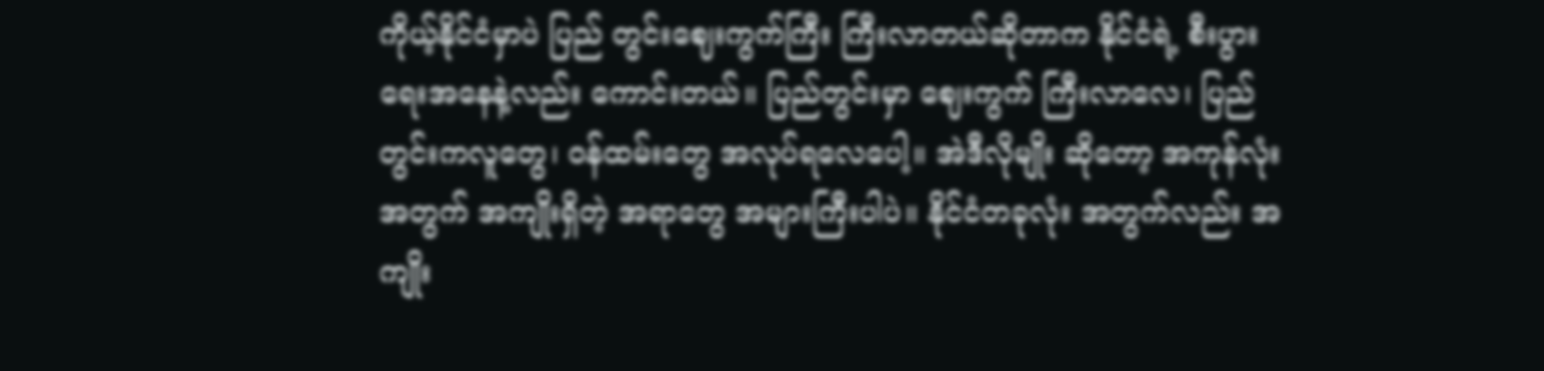ကိုယ့်နိုင်ငံမှာပဲ ပြည် တွင်းဈေးကွက်ကြီး ကြီးလာတယ်ဆိုတာက နိုင်ငံရဲ့ စီးပွားရေးအနေနဲ့လည်း ကောင်းတယ်။ ပြည်တွင်းမှာ ဈေးကွက် ကြီးလာလေ၊ ပြည်တွင်းကလူတွေ၊ ဝန်ထမ်းတွေ အလုပ်ရလေပေါ့။ အဲဒီလိုမျိုး ဆိုတော့ အကုန်လုံးအတွက် အကျိုးရှိတဲ့ အရာတွေ အများကြီးပါပဲ။ နိုင်ငံတခုလုံး အတွက်လည်း အကျိုး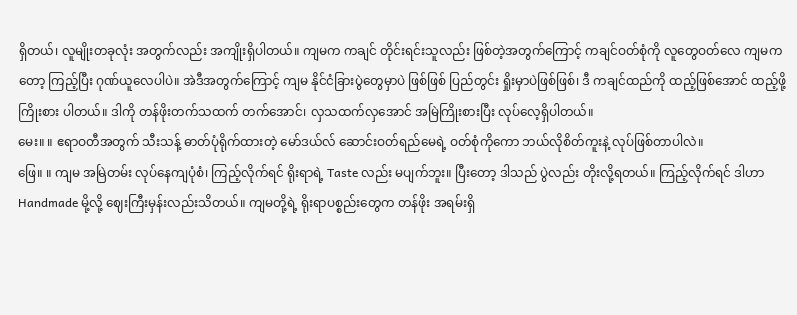ရှိတယ်၊ လူမျိုးတခုလုံး အတွက်လည်း အကျိုးရှိပါတယ်။ ကျမက ကချင် တိုင်းရင်းသူလည်း ဖြစ်တဲ့အတွက်ကြောင့် ကချင်ဝတ်စုံကို လူတွေဝတ်လေ ကျမကတော့ ကြည့်ပြီး ဂုဏ်ယူလေပါပဲ။ အဲဒီအတွက်ကြောင့် ကျမ နိုင်ငံခြားပွဲတွေမှာပဲ ဖြစ်ဖြစ် ပြည်တွင်း ရှိုးမှာပဲဖြစ်ဖြစ်၊ ဒီ ကချင်ထည်ကို ထည့်ဖြစ်အောင် ထည့်ဖို့ ကြိုးစား ပါတယ်။ ဒါကို တန်ဖိုးတက်သထက် တက်အောင်၊ လှသထက်လှအောင် အမြဲကြိုးစားပြီး လုပ်လေ့ရှိပါတယ်။
မေး။ ။ ဧရာဝတီအတွက် သီးသန့် ဓာတ်ပုံရိုက်ထားတဲ့ မော်ဒယ်လ် ဆောင်းဝတ်ရည်မေရဲ့ ဝတ်စုံကိုကော ဘယ်လိုစိတ်ကူးနဲ့ လုပ်ဖြစ်တာပါလဲ။
ဖြေ။ ။ ကျမ အမြဲတမ်း လုပ်နေကျပုံစံ၊ ကြည့်လိုက်ရင် ရိုးရာရဲ့ Taste လည်း မပျက်ဘူး။ ပြီးတော့ ဒါသည် ပွဲလည်း တိုးလို့ရတယ်။ ကြည့်လိုက်ရင် ဒါဟာ Handmade မို့လို့ ဈေးကြီးမှန်းလည်းသိတယ်။ ကျမတို့ရဲ့ ရိုးရာပစ္စည်းတွေက တန်ဖိုး အရမ်းရှိ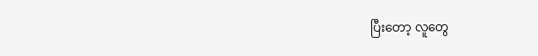ပြီးတော့ လူတွေ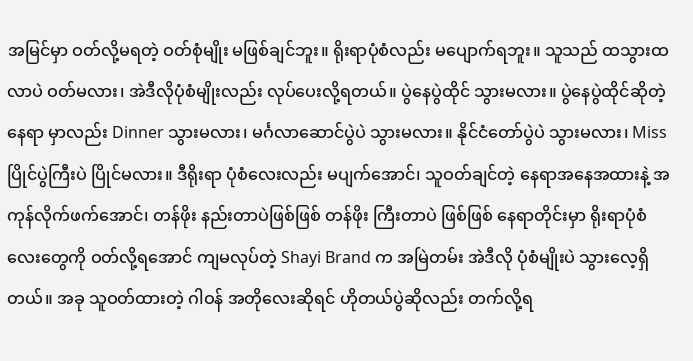အမြင်မှာ ဝတ်လို့မရတဲ့ ဝတ်စုံမျိုး မဖြစ်ချင်ဘူး။ ရိုးရာပုံစံလည်း မပျောက်ရဘူး။ သူသည် ထသွားထလာပဲ ဝတ်မလား၊ အဲဒီလိုပုံစံမျိုးလည်း လုပ်ပေးလို့ရတယ်။ ပွဲနေပွဲထိုင် သွားမလား။ ပွဲနေပွဲထိုင်ဆိုတဲ့ နေရာ မှာလည်း Dinner သွားမလား၊ မင်္ဂလာဆောင်ပွဲပဲ သွားမလား။ နိုင်ငံတော်ပွဲပဲ သွားမလား၊ Miss ပြိုင်ပွဲကြီးပဲ ပြိုင်မလား။ ဒီရိုးရာ ပုံစံလေးလည်း မပျက်အောင်၊ သူဝတ်ချင်တဲ့ နေရာအနေအထားနဲ့ အကုန်လိုက်ဖက်အောင်၊ တန်ဖိုး နည်းတာပဲဖြစ်ဖြစ် တန်ဖိုး ကြီးတာပဲ ဖြစ်ဖြစ် နေရာတိုင်းမှာ ရိုးရာပုံစံလေးတွေကို ဝတ်လို့ရအောင် ကျမလုပ်တဲ့ Shayi Brand က အမြဲတမ်း အဲဒီလို ပုံစံမျိုးပဲ သွားလေ့ရှိတယ်။ အခု သူဝတ်ထားတဲ့ ဂါဝန် အတိုလေးဆိုရင် ဟိုတယ်ပွဲဆိုလည်း တက်လို့ရ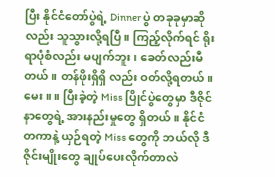ပြီး နိုင်ငံတော်ပွဲရဲ့ Dinner ပွဲ တခုခုမှာဆိုလည်း သူသွားလို့ရပြီ။ ကြည့်လိုက်ရင် ရိုးရာပုံစံလည်း မပျက်ဘူး၊ ခေတ်လည်းမီတယ်။ တန်ဖိုးရှိရှိ လည်း ဝတ်လို့ရတယ်။
မေး။ ။ ပြီးခဲ့တဲ့ Miss ပြိုင်ပွဲတွေမှာ ဒီဇိုင်နာတွေရဲ့ အားနည်းမှုတွေ ရှိတယ်။ နိုင်ငံတကာနဲ့ ယှဉ်ရတဲ့ Miss တွေကို ဘယ်လို ဒီဇိုင်းမျိုးတွေ ချုပ်ပေးလိုက်တာလဲ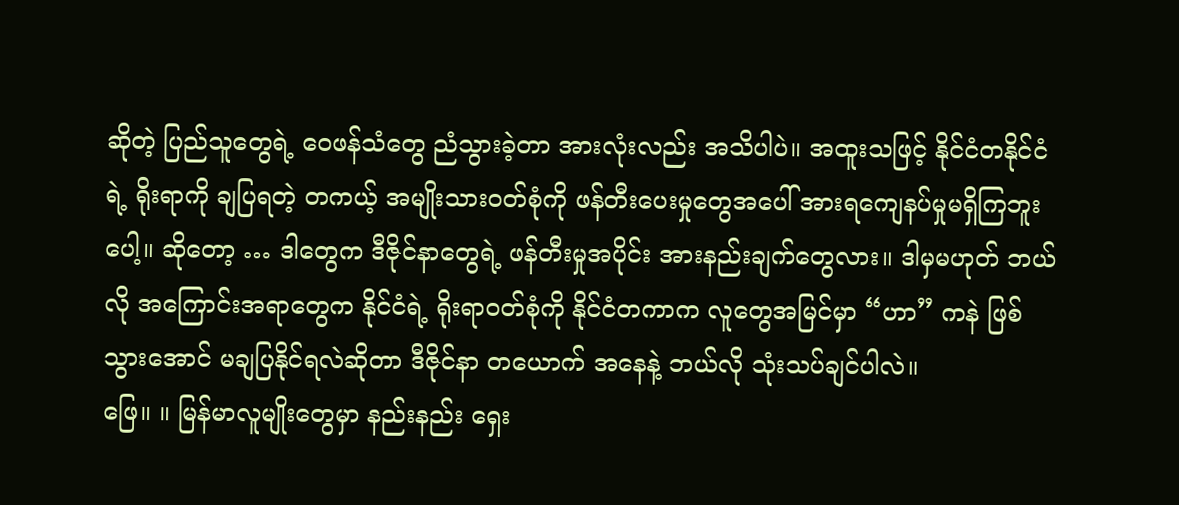ဆိုတဲ့ ပြည်သူတွေရဲ့ ဝေဖန်သံတွေ ညံသွားခဲ့တာ အားလုံးလည်း အသိပါပဲ။ အထူးသဖြင့် နိုင်ငံတနိုင်ငံရဲ့ ရိုးရာကို ချပြရတဲ့ တကယ့် အမျိုးသားဝတ်စုံကို ဖန်တီးပေးမှုတွေအပေါ် အားရကျေနပ်မှုမရှိကြဘူးပေါ့။ ဆိုတော့ … ဒါတွေက ဒီဇိုင်နာတွေရဲ့ ဖန်တီးမှုအပိုင်း အားနည်းချက်တွေလား။ ဒါမှမဟုတ် ဘယ်လို အကြောင်းအရာတွေက နိုင်ငံရဲ့ ရိုးရာဝတ်စုံကို နိုင်ငံတကာက လူတွေအမြင်မှာ “ဟာ” ကနဲ ဖြစ်သွားအောင် မချပြနိုင်ရလဲဆိုတာ ဒီဇိုင်နာ တယောက် အနေနဲ့ ဘယ်လို သုံးသပ်ချင်ပါလဲ။
ဖြေ။ ။ မြန်မာလူမျိုးတွေမှာ နည်းနည်း ရှေး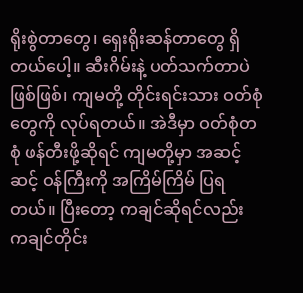ရိုးစွဲတာတွေ၊ ရှေးရိုးဆန်တာတွေ ရှိတယ်ပေါ့။ ဆီးဂိမ်းနဲ့ ပတ်သက်တာပဲ ဖြစ်ဖြစ်၊ ကျမတို့ တိုင်းရင်းသား ဝတ်စုံတွေကို လုပ်ရတယ်။ အဲဒီမှာ ဝတ်စုံတစုံ ဖန်တီးဖို့ဆိုရင် ကျမတို့မှာ အဆင့်ဆင့် ဝန်ကြီးကို အကြိမ်ကြိမ် ပြရတယ်။ ပြီးတော့ ကချင်ဆိုရင်လည်း ကချင်တိုင်း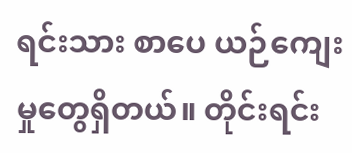ရင်းသား စာပေ ယဉ်ကျေးမှုတွေရှိတယ်။ တိုင်းရင်း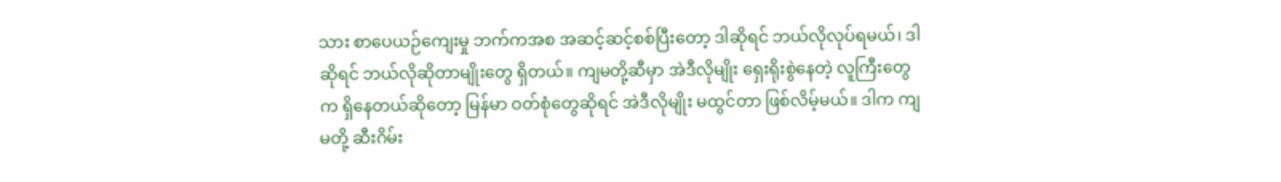သား စာပေယဉ်ကျေးမှု ဘက်ကအစ အဆင့်ဆင့်စစ်ပြီးတော့ ဒါဆိုရင် ဘယ်လိုလုပ်ရမယ်၊ ဒါဆိုရင် ဘယ်လိုဆိုတာမျိုးတွေ ရှိတယ်။ ကျမတို့ဆီမှာ အဲဒီလိုမျိုး ရှေးရိုးစွဲနေတဲ့ လူကြီးတွေက ရှိနေတယ်ဆိုတော့ မြန်မာ ဝတ်စုံတွေဆိုရင် အဲဒီလိုမျိုး မထွင်တာ ဖြစ်လိမ့်မယ်။ ဒါက ကျမတို့ ဆီးဂိမ်း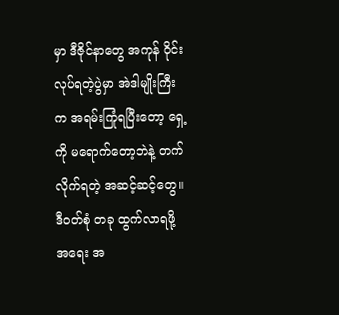မှာ ဒီဇိုင်နာတွေ အကုန် ဝိုင်းလုပ်ရတဲ့ပွဲမှာ အဲဒါမျိုးကြီးက အရမ်းကြုံရပြီးတော့ ရှေ့ကို မရောက်တော့ဘဲနဲ့ တက်လိုက်ရတဲ့ အဆင့်ဆင့်တွေ။ ဒီဝတ်စုံ တခု ထွက်လာရဖို့ အရေး အ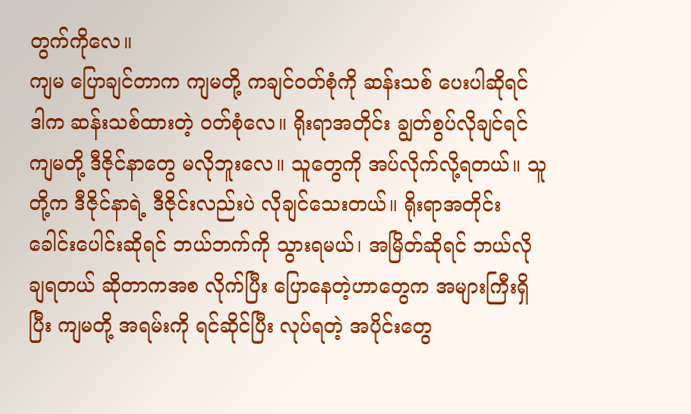တွက်ကိုလေ။
ကျမ ပြောချင်တာက ကျမတို့ ကချင်ဝတ်စုံကို ဆန်းသစ် ပေးပါဆိုရင် ဒါက ဆန်းသစ်ထားတဲ့ ဝတ်စုံလေ။ ရိုးရာအတိုင်း ချွတ်စွပ်လိုချင်ရင် ကျမတို့ ဒီဇိုင်နာတွေ မလိုဘူးလေ။ သူတွေကို အပ်လိုက်လို့ရတယ်။ သူတို့က ဒီဇိုင်နာရဲ့ ဒီဇိုင်းလည်းပဲ လိုချင်သေးတယ်။ ရိုးရာအတိုင်း ခေါင်းပေါင်းဆိုရင် ဘယ်ဘက်ကို သွားရမယ်၊ အမြိတ်ဆိုရင် ဘယ်လိုချရတယ် ဆိုတာကအစ လိုက်ပြီး ပြောနေတဲ့ဟာတွေက အများကြီးရှိပြီး ကျမတို့ အရမ်းကို ရင်ဆိုင်ပြီး လုပ်ရတဲ့ အပိုင်းတွေ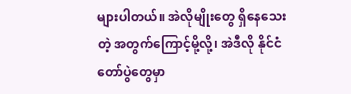များပါတယ်။ အဲလိုမျိုးတွေ ရှိနေသေးတဲ့ အတွက်ကြောင့်မို့လို့၊ အဲဒီလို နိုင်ငံတော်ပွဲတွေမှာ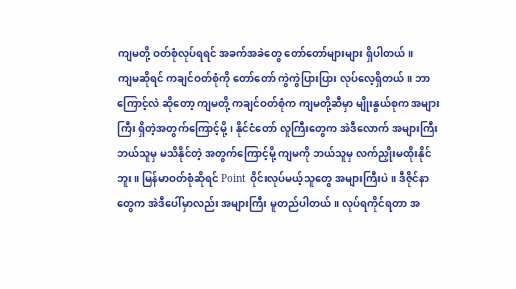ကျမတို့ ဝတ်စုံလုပ်ရရင် အခက်အခဲတွေ တော်တော်များများ ရှိပါတယ်။
ကျမဆိုရင် ကချင်ဝတ်စုံကို တော်တော် ကွဲကွဲပြားပြား လုပ်လေ့ရှိတယ်။ ဘာကြောင့်လဲ ဆိုတော့ ကျမတို့ ကချင်ဝတ်စုံက ကျမတို့ဆီမှာ မျိုးနွယ်စုက အများကြီး ရှိတဲ့အတွက်ကြောင့်မို့၊ နိုင်ငံတော် လူကြီးတွေက အဲဒီလောက် အများကြီး ဘယ်သူမှ မသိနိုင်တဲ့ အတွက်ကြောင့်မို့ ကျမကို ဘယ်သူမှ လက်ညှိုးမထိုးနိုင်ဘူး။ မြန်မာဝတ်စုံဆိုရင် Point ဝိုင်းလုပ်မယ့်သူတွေ အများကြီးပဲ။ ဒီဇိုင်နာတွေက အဲဒီပေါ်မှာလည်း အများကြီး မူတည်ပါတယ်။ လုပ်ရကိုင်ရတာ အ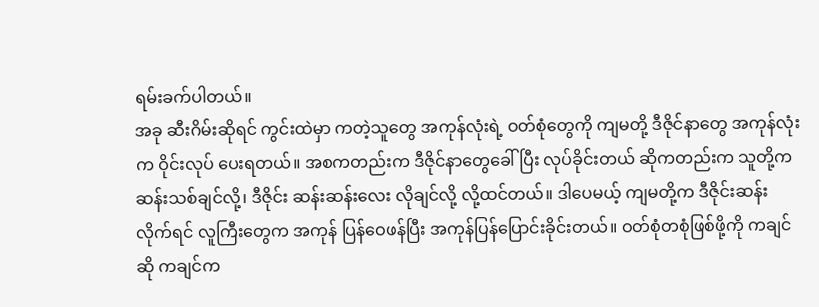ရမ်းခက်ပါတယ်။
အခု ဆီးဂိမ်းဆိုရင် ကွင်းထဲမှာ ကတဲ့သူတွေ အကုန်လုံးရဲ့ ဝတ်စုံတွေကို ကျမတို့ ဒီဇိုင်နာတွေ အကုန်လုံးက ဝိုင်းလုပ် ပေးရတယ်။ အစကတည်းက ဒီဇိုင်နာတွေခေါ်ပြီး လုပ်ခိုင်းတယ် ဆိုကတည်းက သူတို့က ဆန်းသစ်ချင်လို့၊ ဒီဇိုင်း ဆန်းဆန်းလေး လိုချင်လို့ လို့ထင်တယ်။ ဒါပေမယ့် ကျမတို့က ဒီဇိုင်းဆန်းလိုက်ရင် လူကြီးတွေက အကုန် ပြန်ဝေဖန်ပြီး အကုန်ပြန်ပြောင်းခိုင်းတယ်။ ဝတ်စုံတစုံဖြစ်ဖို့ကို ကချင်ဆို ကချင်က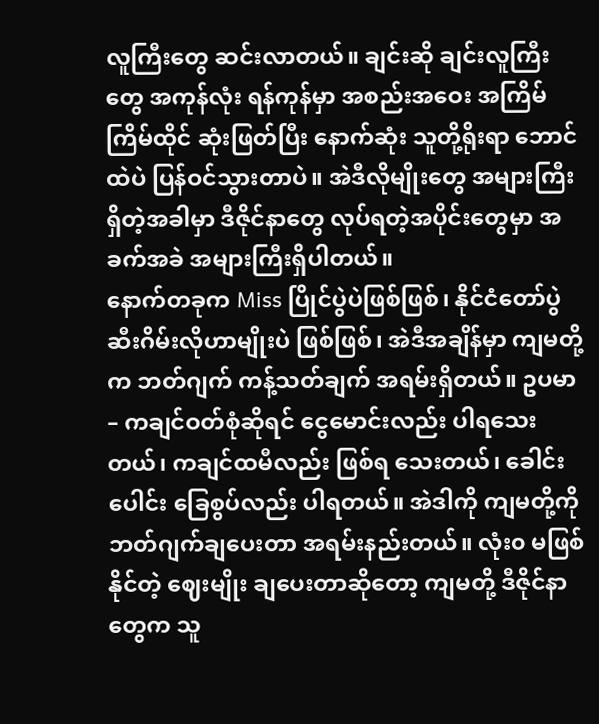လူကြီးတွေ ဆင်းလာတယ်။ ချင်းဆို ချင်းလူကြီးတွေ အကုန်လုံး ရန်ကုန်မှာ အစည်းအဝေး အကြိမ်ကြိမ်ထိုင် ဆုံးဖြတ်ပြီး နောက်ဆုံး သူတို့ရိုးရာ ဘောင်ထဲပဲ ပြန်ဝင်သွားတာပဲ။ အဲဒီလိုမျိုးတွေ အများကြီးရှိတဲ့အခါမှာ ဒီဇိုင်နာတွေ လုပ်ရတဲ့အပိုင်းတွေမှာ အခက်အခဲ အများကြီးရှိပါတယ်။
နောက်တခုက Miss ပြိုင်ပွဲပဲဖြစ်ဖြစ်၊ နိုင်ငံတော်ပွဲ ဆီးဂိမ်းလိုဟာမျိုးပဲ ဖြစ်ဖြစ်၊ အဲဒီအချိန်မှာ ကျမတို့က ဘတ်ဂျက် ကန့်သတ်ချက် အရမ်းရှိတယ်။ ဥပမာ – ကချင်ဝတ်စုံဆိုရင် ငွေမောင်းလည်း ပါရသေးတယ်၊ ကချင်ထမီလည်း ဖြစ်ရ သေးတယ်၊ ခေါင်းပေါင်း ခြေစွပ်လည်း ပါရတယ်။ အဲဒါကို ကျမတို့ကို ဘတ်ဂျက်ချပေးတာ အရမ်းနည်းတယ်။ လုံး၀ မဖြစ်နိုင်တဲ့ ဈေးမျိုး ချပေးတာဆိုတော့ ကျမတို့ ဒီဇိုင်နာတွေက သူ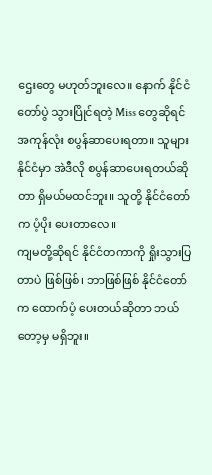ဌေးတွေ မဟုတ်ဘူးလေ။ နောက် နိုင်ငံတော်ပွဲ သွားပြိုင်ရတဲ့ Miss တွေဆိုရင် အကုန်လုံး စပွန်ဆာပေးရတာ။ သူများနိုင်ငံမှာ အဲဒီလို စပွန်ဆာပေးရတယ်ဆိုတာ ရှိမယ်မထင်ဘူး။ သူတို့ နိုင်ငံတော်က ပံ့ပိုး ပေးတာလေ။
ကျမတို့ဆိုရင် နိုင်ငံတကာကို ရှိုးသွားပြတာပဲ ဖြစ်ဖြစ်၊ ဘာဖြစ်ဖြစ် နိုင်ငံတော်က ထောက်ပံ့ ပေးတယ်ဆိုတာ ဘယ်တော့မှ မရှိဘူး။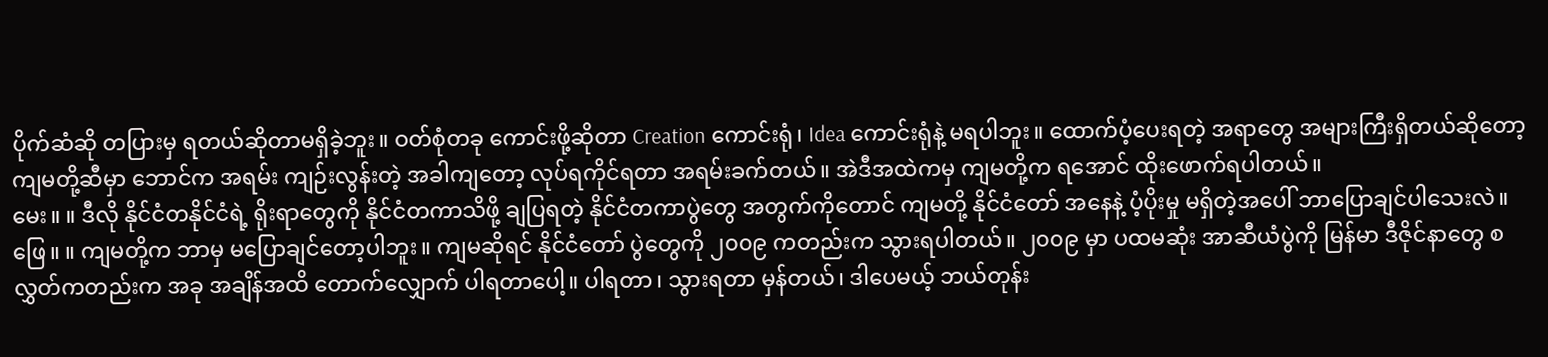ပိုက်ဆံဆို တပြားမှ ရတယ်ဆိုတာမရှိခဲ့ဘူး။ ဝတ်စုံတခု ကောင်းဖို့ဆိုတာ Creation ကောင်းရုံ၊ Idea ကောင်းရုံနဲ့ မရပါဘူး။ ထောက်ပံ့ပေးရတဲ့ အရာတွေ အများကြီးရှိတယ်ဆိုတော့ ကျမတို့ဆီမှာ ဘောင်က အရမ်း ကျဉ်းလွန်းတဲ့ အခါကျတော့ လုပ်ရကိုင်ရတာ အရမ်းခက်တယ်။ အဲဒီအထဲကမှ ကျမတို့က ရအောင် ထိုးဖောက်ရပါတယ်။
မေး။ ။ ဒီလို နိုင်ငံတနိုင်ငံရဲ့ ရိုးရာတွေကို နိုင်ငံတကာသိဖို့ ချပြရတဲ့ နိုင်ငံတကာပွဲတွေ အတွက်ကိုတောင် ကျမတို့ နိုင်ငံတော် အနေနဲ့ ပံ့ပိုးမှု မရှိတဲ့အပေါ် ဘာပြောချင်ပါသေးလဲ။
ဖြေ။ ။ ကျမတို့က ဘာမှ မပြောချင်တော့ပါဘူး။ ကျမဆိုရင် နိုင်ငံတော် ပွဲတွေကို ၂၀၀၉ ကတည်းက သွားရပါတယ်။ ၂၀၀၉ မှာ ပထမဆုံး အာဆီယံပွဲကို မြန်မာ ဒီဇိုင်နာတွေ စလွှတ်ကတည်းက အခု အချိန်အထိ တောက်လျှောက် ပါရတာပေါ့။ ပါရတာ၊ သွားရတာ မှန်တယ်၊ ဒါပေမယ့် ဘယ်တုန်း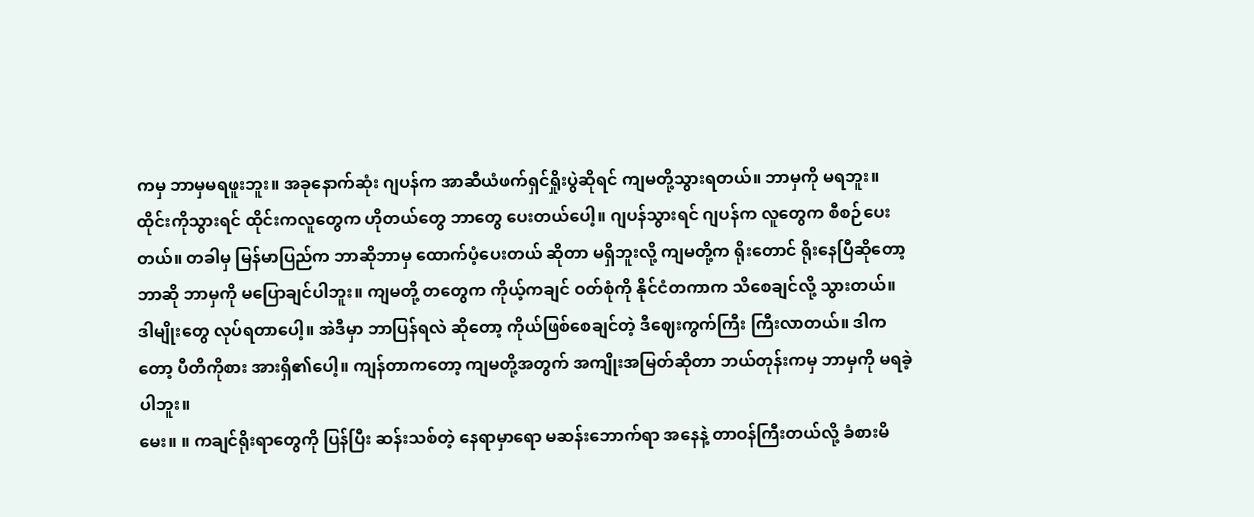ကမှ ဘာမှမရဖူးဘူး။ အခုနောက်ဆုံး ဂျပန်က အာဆီယံဖက်ရှင်ရှိုးပွဲဆိုရင် ကျမတို့သွားရတယ်။ ဘာမှကို မရဘူး။ ထိုင်းကိုသွားရင် ထိုင်းကလူတွေက ဟိုတယ်တွေ ဘာတွေ ပေးတယ်ပေါ့။ ဂျပန်သွားရင် ဂျပန်က လူတွေက စီစဉ်ပေးတယ်။ တခါမှ မြန်မာပြည်က ဘာဆိုဘာမှ ထောက်ပံ့ပေးတယ် ဆိုတာ မရှိဘူးလို့ ကျမတို့က ရိုးတောင် ရိုးနေပြီဆိုတော့ ဘာဆို ဘာမှကို မပြောချင်ပါဘူး။ ကျမတို့ တတွေက ကိုယ့်ကချင် ဝတ်စုံကို နိုင်ငံတကာက သိစေချင်လို့ သွားတယ်။ ဒါမျိုးတွေ လုပ်ရတာပေါ့။ အဲဒီမှာ ဘာပြန်ရလဲ ဆိုတော့ ကိုယ်ဖြစ်စေချင်တဲ့ ဒီဈေးကွက်ကြီး ကြီးလာတယ်။ ဒါကတော့ ပီတိကိုစား အားရှိ၏ပေါ့။ ကျန်တာကတော့ ကျမတို့အတွက် အကျိုးအမြတ်ဆိုတာ ဘယ်တုန်းကမှ ဘာမှကို မရခဲ့ပါဘူး။
မေး။ ။ ကချင်ရိုးရာတွေကို ပြန်ပြီး ဆန်းသစ်တဲ့ နေရာမှာရော မဆန်းဘောက်ရာ အနေနဲ့ တာဝန်ကြီးတယ်လို့ ခံစားမိ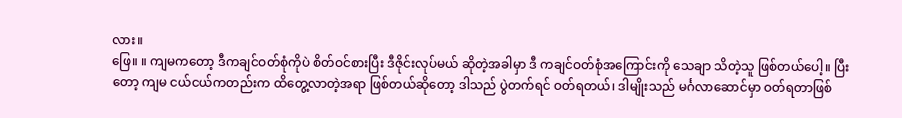လား။
ဖြေ။ ။ ကျမကတော့ ဒီကချင်ဝတ်စုံကိုပဲ စိတ်ဝင်စားပြီး ဒီဇိုင်းလုပ်မယ် ဆိုတဲ့အခါမှာ ဒီ ကချင်ဝတ်စုံအကြောင်းကို သေချာ သိတဲ့သူ ဖြစ်တယ်ပေါ့။ ပြီးတော့ ကျမ ငယ်ငယ်ကတည်းက ထိတွေ့လာတဲ့အရာ ဖြစ်တယ်ဆိုတော့ ဒါသည် ပွဲတက်ရင် ဝတ်ရတယ်၊ ဒါမျိုးသည် မင်္ဂလာဆောင်မှာ ဝတ်ရတာဖြစ်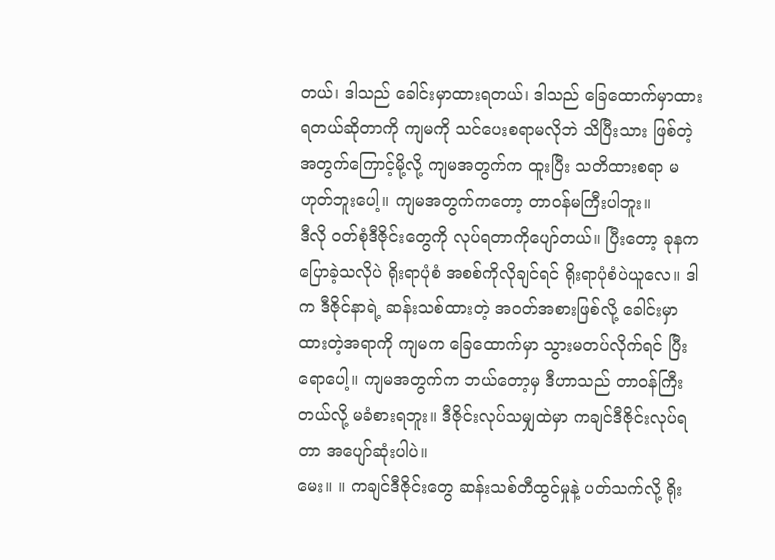တယ်၊ ဒါသည် ခေါင်းမှာထားရတယ်၊ ဒါသည် ခြေထောက်မှာထားရတယ်ဆိုတာကို ကျမကို သင်ပေးစရာမလိုဘဲ သိပြီးသား ဖြစ်တဲ့အတွက်ကြောင့်မို့လို့ ကျမအတွက်က ထူးပြီး သတိထားစရာ မဟုတ်ဘူးပေါ့။ ကျမအတွက်ကတော့ တာဝန်မကြီးပါဘူး။
ဒီလို ဝတ်စုံဒီဇိုင်းတွေကို လုပ်ရတာကိုပျော်တယ်။ ပြီးတော့ ခုနကပြောခဲ့သလိုပဲ ရိုးရာပုံစံ အစစ်ကိုလိုချင်ရင် ရိုးရာပုံစံပဲယူလေ။ ဒါက ဒီဇိုင်နာရဲ့ ဆန်းသစ်ထားတဲ့ အဝတ်အစားဖြစ်လို့ ခေါင်းမှာ ထားတဲ့အရာကို ကျမက ခြေထောက်မှာ သွားမတပ်လိုက်ရင် ပြီးရောပေါ့။ ကျမအတွက်က ဘယ်တော့မှ ဒီဟာသည် တာဝန်ကြီးတယ်လို့ မခံစားရဘူး။ ဒီဇိုင်းလုပ်သမျှထဲမှာ ကချင်ဒီဇိုင်းလုပ်ရတာ အပျော်ဆုံးပါပဲ။
မေး။ ။ ကချင်ဒီဇိုင်းတွေ ဆန်းသစ်တီထွင်မှုနဲ့ ပတ်သက်လို့ ရိုး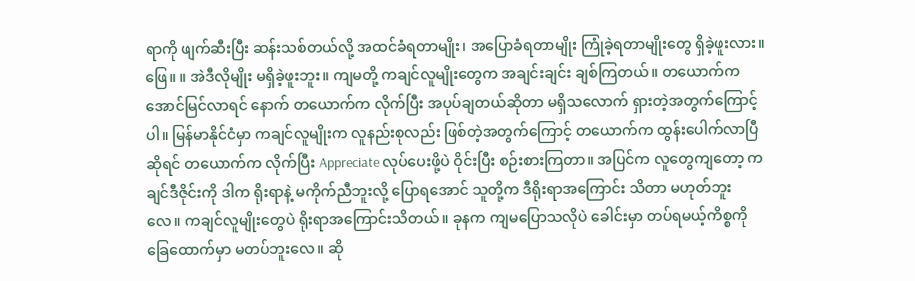ရာကို ဖျက်ဆီးပြီး ဆန်းသစ်တယ်လို့ အထင်ခံရတာမျိုး၊ အပြောခံရတာမျိုး ကြုံခဲ့ရတာမျိုးတွေ ရှိခဲ့ဖူးလား။
ဖြေ။ ။ အဲဒီလိုမျိုး မရှိခဲ့ဖူးဘူး။ ကျမတို့ ကချင်လူမျိုးတွေက အချင်းချင်း ချစ်ကြတယ်။ တယောက်က အောင်မြင်လာရင် နောက် တယောက်က လိုက်ပြီး အပုပ်ချတယ်ဆိုတာ မရှိသလောက် ရှားတဲ့အတွက်ကြောင့်ပါ။ မြန်မာနိုင်ငံမှာ ကချင်လူမျိုးက လူနည်းစုလည်း ဖြစ်တဲ့အတွက်ကြောင့် တယောက်က ထွန်းပေါက်လာပြီ ဆိုရင် တယောက်က လိုက်ပြီး Appreciate လုပ်ပေးဖို့ပဲ ဝိုင်းပြီး စဉ်းစားကြတာ။ အပြင်က လူတွေကျတော့ ကချင်ဒီဇိုင်းကို ဒါက ရိုးရာနဲ့ မကိုက်ညီဘူးလို့ ပြောရအောင် သူတို့က ဒီရိုးရာအကြောင်း သိတာ မဟုတ်ဘူးလေ။ ကချင်လူမျိုးတွေပဲ ရိုးရာအကြောင်းသိတယ်။ ခုနက ကျမပြောသလိုပဲ ခေါင်းမှာ တပ်ရမယ့်ကိစ္စကို ခြေထောက်မှာ မတပ်ဘူးလေ။ ဆို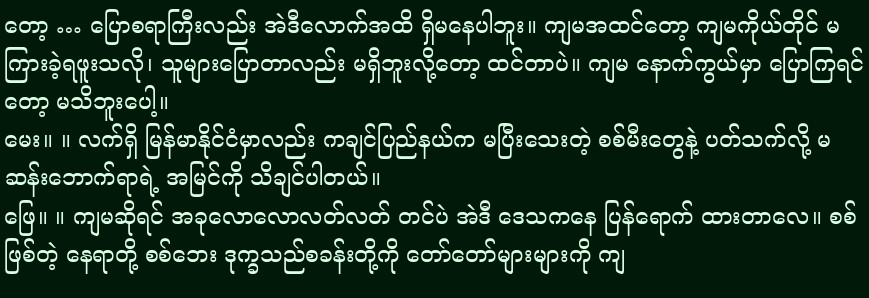တော့ … ပြောစရာကြီးလည်း အဲဒီလောက်အထိ ရှိမနေပါဘူး။ ကျမအထင်တော့ ကျမကိုယ်တိုင် မကြားခဲ့ရဖူးသလို၊ သူများပြောတာလည်း မရှိဘူးလို့တော့ ထင်တာပဲ။ ကျမ နောက်ကွယ်မှာ ပြောကြရင်တော့ မသိဘူးပေါ့။
မေး။ ။ လက်ရှိ မြန်မာနိုင်ငံမှာလည်း ကချင်ပြည်နယ်က မပြီးသေးတဲ့ စစ်မီးတွေနဲ့ ပတ်သက်လို့ မဆန်းဘောက်ရာရဲ့ အမြင်ကို သိချင်ပါတယ်။
ဖြေ။ ။ ကျမဆိုရင် အခုလောလောလတ်လတ် တင်ပဲ အဲဒီ ဒေသကနေ ပြန်ရောက် ထားတာလေ။ စစ်ဖြစ်တဲ့ နေရာတို့ စစ်ဘေး ဒုက္ခသည်စခန်းတို့ကို တော်တော်များများကို ကျ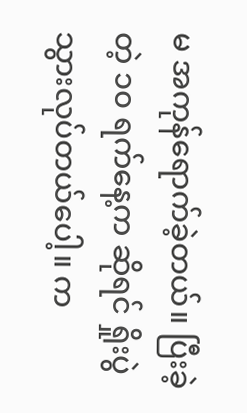မ အကုန်ရောက်ခဲ့တယ်။ ပြီးခဲ့တဲ့ ၁၀ ရက်နေ့က ဆိုရင် ရှိုးပွဲ သွားလုပ်တယ်ပေါ့။ က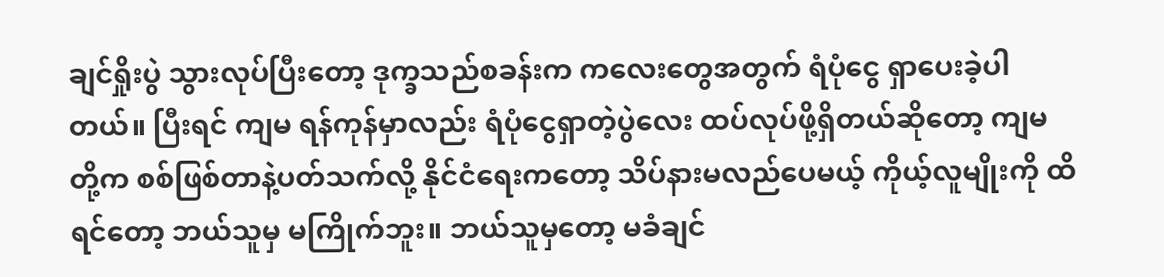ချင်ရှိုးပွဲ သွားလုပ်ပြီးတော့ ဒုက္ခသည်စခန်းက ကလေးတွေအတွက် ရံပုံငွေ ရှာပေးခဲ့ပါတယ်။ ပြီးရင် ကျမ ရန်ကုန်မှာလည်း ရံပုံငွေရှာတဲ့ပွဲလေး ထပ်လုပ်ဖို့ရှိတယ်ဆိုတော့ ကျမတို့က စစ်ဖြစ်တာနဲ့ပတ်သက်လို့ နိုင်ငံရေးကတော့ သိပ်နားမလည်ပေမယ့် ကိုယ့်လူမျိုးကို ထိရင်တော့ ဘယ်သူမှ မကြိုက်ဘူး။ ဘယ်သူမှတော့ မခံချင်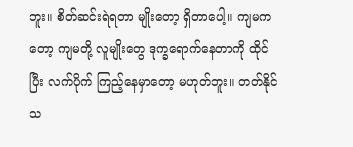ဘူး။ စိတ်ဆင်းရဲရတာ မျိုးတော့ ရှိတာပေါ့။ ကျမကတော့ ကျမတို့ လူမျိုးတွေ ဒုက္ခရောက်နေတာကို ထိုင်ပြီး လက်ပိုက် ကြည့်နေမှာတော့ မဟုတ်ဘူး။ တတ်နိုင်သ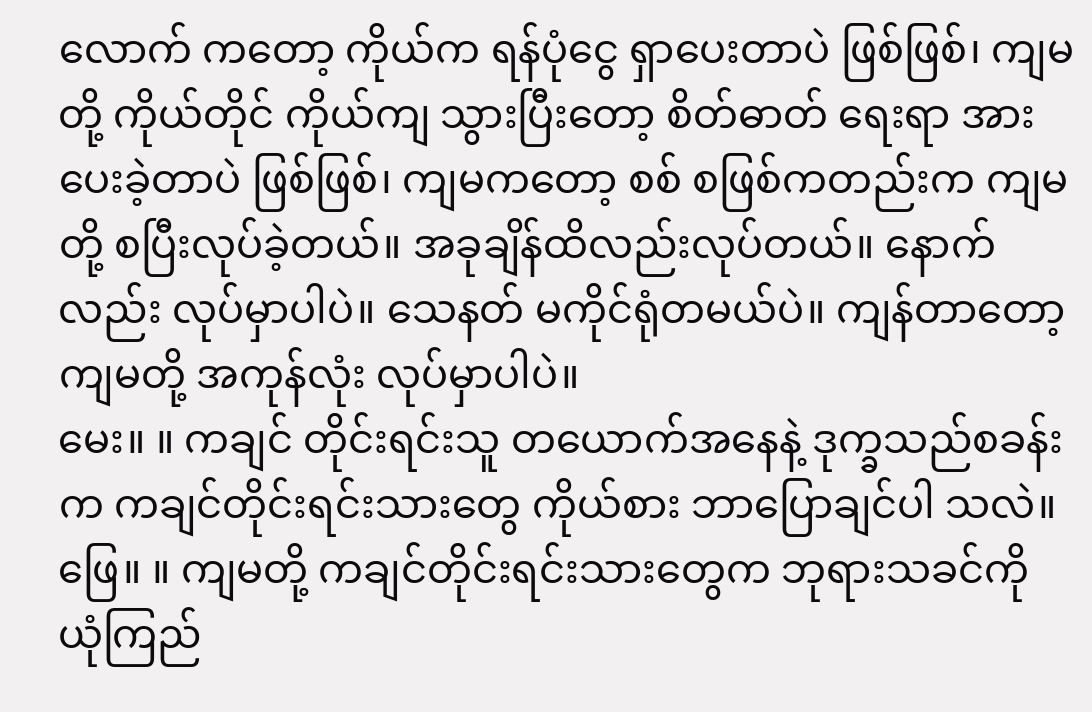လောက် ကတော့ ကိုယ်က ရန်ပုံငွေ ရှာပေးတာပဲ ဖြစ်ဖြစ်၊ ကျမတို့ ကိုယ်တိုင် ကိုယ်ကျ သွားပြီးတော့ စိတ်ဓာတ် ရေးရာ အားပေးခဲ့တာပဲ ဖြစ်ဖြစ်၊ ကျမကတော့ စစ် စဖြစ်ကတည်းက ကျမတို့ စပြီးလုပ်ခဲ့တယ်။ အခုချိန်ထိလည်းလုပ်တယ်။ နောက်လည်း လုပ်မှာပါပဲ။ သေနတ် မကိုင်ရုံတမယ်ပဲ။ ကျန်တာတော့ ကျမတို့ အကုန်လုံး လုပ်မှာပါပဲ။
မေး။ ။ ကချင် တိုင်းရင်းသူ တယောက်အနေနဲ့ ဒုက္ခသည်စခန်းက ကချင်တိုင်းရင်းသားတွေ ကိုယ်စား ဘာပြောချင်ပါ သလဲ။
ဖြေ။ ။ ကျမတို့ ကချင်တိုင်းရင်းသားတွေက ဘုရားသခင်ကို ယုံကြည်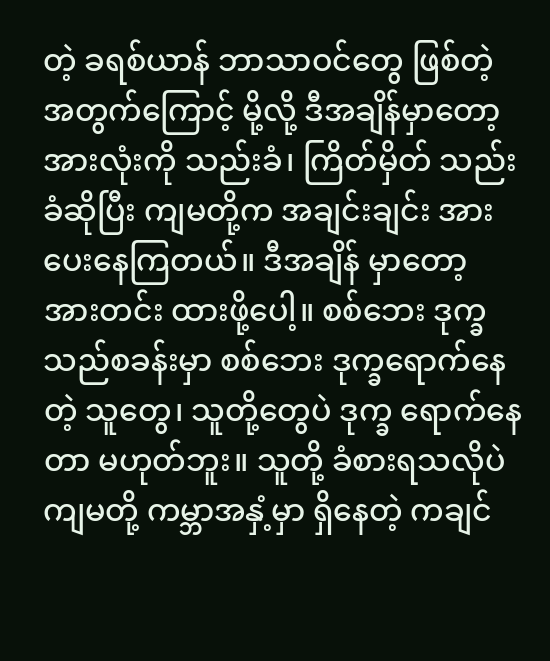တဲ့ ခရစ်ယာန် ဘာသာဝင်တွေ ဖြစ်တဲ့အတွက်ကြောင့် မို့လို့ ဒီအချိန်မှာတော့ အားလုံးကို သည်းခံ၊ ကြိတ်မှိတ် သည်းခံဆိုပြီး ကျမတို့က အချင်းချင်း အားပေးနေကြတယ်။ ဒီအချိန် မှာတော့ အားတင်း ထားဖို့ပေါ့။ စစ်ဘေး ဒုက္ခသည်စခန်းမှာ စစ်ဘေး ဒုက္ခရောက်နေတဲ့ သူတွေ၊ သူတို့တွေပဲ ဒုက္ခ ရောက်နေတာ မဟုတ်ဘူး။ သူတို့ ခံစားရသလိုပဲ ကျမတို့ ကမ္ဘာအနှံ့မှာ ရှိနေတဲ့ ကချင်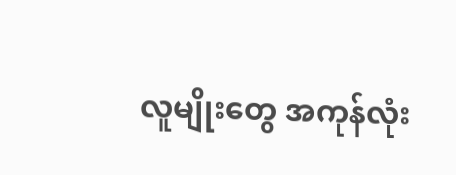လူမျိုးတွေ အကုန်လုံး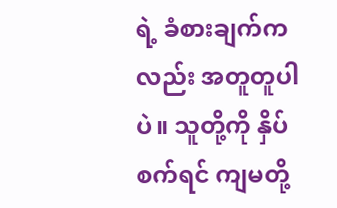ရဲ့ ခံစားချက်ကလည်း အတူတူပါပဲ။ သူတို့ကို နှိပ်စက်ရင် ကျမတို့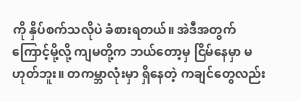ကို နှိပ်စက်သလိုပဲ ခံစားရတယ်။ အဲဒီအတွက်ကြောင့်မို့လို့ ကျမတို့က ဘယ်တော့မှ ငြိမ်နေမှာ မဟုတ်ဘူး။ တကမ္ဘာလုံးမှာ ရှိနေတဲ့ ကချင်တွေလည်း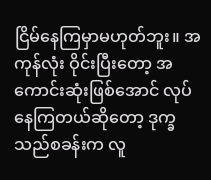ငြိမ်နေကြမှာမဟုတ်ဘူး။ အကုန်လုံး ဝိုင်းပြီးတော့ အကောင်းဆုံးဖြစ်အောင် လုပ်နေကြတယ်ဆိုတော့ ဒုက္ခသည်စခန်းက လူ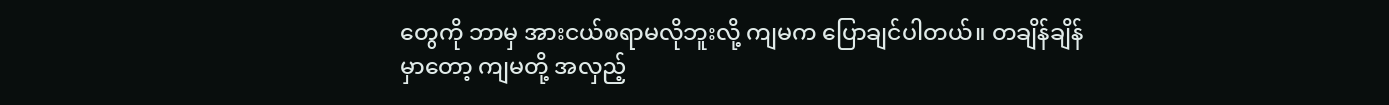တွေကို ဘာမှ အားငယ်စရာမလိုဘူးလို့ ကျမက ပြောချင်ပါတယ်။ တချိန်ချိန်မှာတော့ ကျမတို့ အလှည့်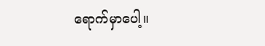ရောက်မှာပေါ့။